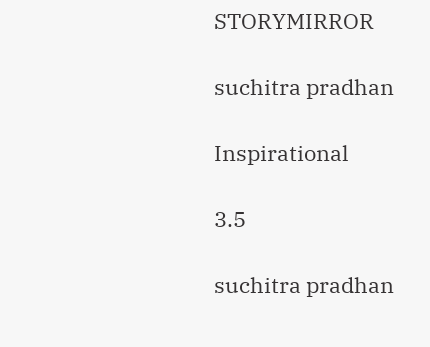STORYMIRROR

suchitra pradhan

Inspirational

3.5

suchitra pradhan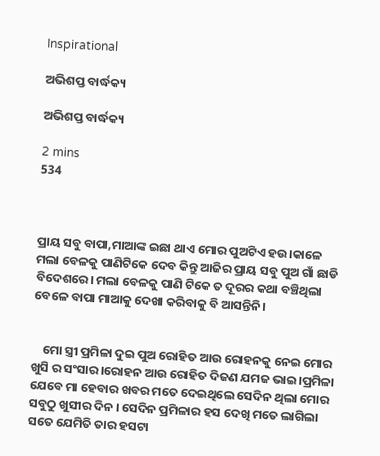Inspirational

ଅଭିଶପ୍ତ ବାର୍ଦ୍ଧକ୍ୟ

ଅଭିଶପ୍ତ ବାର୍ଦ୍ଧକ୍ୟ

2 mins
534



ପ୍ରାୟ ସବୁ ବାପା,ମାଆଙ୍କ ଇଛା ଥାଏ ମୋର ପୁଅଟିଏ ହଉ।କାଳେ ମଲା ବେଳକୁ ପାଣିଟିକେ ଦେବ କିନ୍ତୁ ଆଜିର ପ୍ରାୟ ସବୁ ପୁଅ ଗାଁ ଛାଡି ବିଦେଶରେ। ମଲା ବେଳକୁ ପାଣି ଟିକେ ତ ଦୂରର କଥା ବଞ୍ଚିଥିଲା ବେଳେ ବାପା ମାଆକୁ ଦେଖା କରିବାକୁ ବି ଆସନ୍ତିନି।


    ମୋ ସ୍ତ୍ରୀ ପ୍ରମିଳା ଦୁଇ ପୁଅ ରୋହିତ ଆଉ ରୋହନକୁ ନେଇ ମୋର ଖୁସି ର ସଂସାର।ରୋହନ ଆଉ ରୋହିତ ଦିଜଣ ଯମଜ ଭାଇ।ପ୍ରମିଳା ଯେବେ ମା ହେବାର ଖବର ମତେ ଦେଇଥିଲେ ସେଦିନ ଥିଲା ମୋର ସବୁଠୁ ଖୁସୀର ଦିନ । ସେଦିନ ପ୍ରମିଳାର ହସ ଦେଖି ମତେ ଲାଗିଲା ସତେ ଯେମିତି ତାର ହସଟା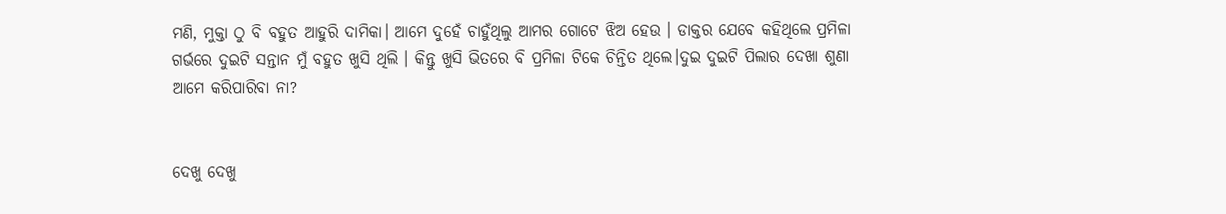ମଣି, ମୁକ୍ତା ଠୁ ବି ବହୁତ ଆହୁରି ଦାମିକା। ଆମେ ଦୁହେଁ ଚାହୁଁଥିଲୁ ଆମର ଗୋଟେ ଝିଅ ହେଉ । ଡାକ୍ତର ଯେବେ କହିଥିଲେ ପ୍ରମିଳା ଗର୍ଭରେ ଦୁଇଟି ସନ୍ତାନ ମୁଁ ବହୁତ ଖୁସି ଥିଲି । କିନ୍ତୁ ଖୁସି ଭିତରେ ବି ପ୍ରମିଳା ଟିକେ ଚିନ୍ତିତ ଥିଲେ।ଦୁଇ ଦୁଇଟି ପିଲାର ଦେଖା ଶୁଣା ଆମେ କରିପାରିବା ନା?


ଦେଖୁ ଦେଖୁ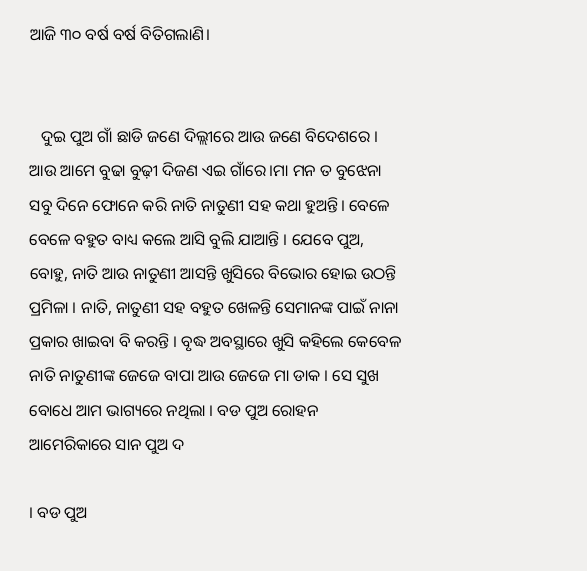ଆଜି ୩୦ ବର୍ଷ ବର୍ଷ ବିତିଗଲାଣି।


   ଦୁଇ ପୁଅ ଗାଁ ଛାଡି ଜଣେ ଦିଲ୍ଲୀରେ ଆଉ ଜଣେ ବିଦେଶରେ । ଆଉ ଆମେ ବୁଢା ବୁଢ଼ୀ ଦିଜଣ ଏଇ ଗାଁରେ।ମା ମନ ତ ବୁଝେନା ସବୁ ଦିନେ ଫୋନେ କରି ନାତି ନାତୁଣୀ ସହ କଥା ହୁଅନ୍ତି। ବେଳେ ବେଳେ ବହୁତ ବାଧ୍ୟ କଲେ ଆସି ବୁଲି ଯାଆନ୍ତି । ଯେବେ ପୁଅ, ବୋହୁ, ନାତି ଆଉ ନାତୁଣୀ ଆସନ୍ତି ଖୁସିରେ ବିଭୋର ହୋଇ ଉଠନ୍ତି ପ୍ରମିଳା । ନାତି, ନାତୁଣୀ ସହ ବହୁତ ଖେଳନ୍ତି ସେମାନଙ୍କ ପାଇଁ ନାନା ପ୍ରକାର ଖାଇବା ବି କରନ୍ତି । ବୃଦ୍ଧ ଅବସ୍ଥାରେ ଖୁସି କହିଲେ କେବେଳ ନାତି ନାତୁଣୀଙ୍କ ଜେଜେ ବାପା ଆଉ ଜେଜେ ମା ଡାକ । ସେ ସୁଖ ବୋଧେ ଆମ ଭାଗ୍ୟରେ ନଥିଲା । ବଡ ପୁଅ ରୋହନ ଆମେରିକାରେ ସାନ ପୁଅ ଦ

। ବଡ ପୁଅ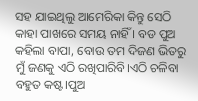ସହ ଯାଇଥିଲୁ ଆମେରିକା କିନ୍ତୁ ସେଠି କାହା ପାଖରେ ସମୟ ନାହିଁ । ବଡ ପୁଅ କହିଲା ବାପା, ବୋଉ ତମ ଦିଜଣ ଭିତରୁ ମୁଁ ଜଣକୁ ଏଠି ରଖିପାରିବି।ଏଠି ଚଳିବା ବହୁତ କଷ୍ଟ।ପୁଅ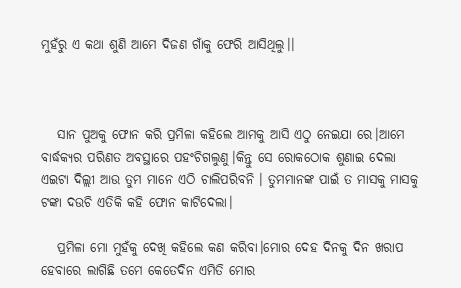ମୁହଁରୁ ଏ କଥା ଶୁଣି ଆମେ ଦିଜଣ ଗାଁକୁ ଫେରି ଆସିଥିଲୁ।।



   ସାନ ପୁଅକୁ ଫୋନ କରି ପ୍ରମିଳା କହିଲେ ଆମକୁ ଆସି ଏଠୁ ନେଇଯା ରେ।ଆମେ ବାର୍ଦ୍ଧକ୍ୟର ପରିଣତ ଅବସ୍ଥାରେ ପହଂଚିଗଲୁଣୁ।କିନ୍ତୁ ସେ ରୋକଠୋକ ଶୁଣାଇ ଦେଲା ଏଇଟା ଦିଲ୍ଲୀ ଆଉ ତୁମ ମାନେ ଏଠି ଚାଲିପରିବନି । ତୁମମାନଙ୍କ ପାଇଁ ତ ମାସକୁ ମାସକୁ ଟଙ୍କା ଦଉଚି ଏତିକି କହି ଫୋନ କାଟିଦେଲା।

   ପ୍ରମିଳା ମୋ ମୁହଁକୁ ଦେଖି କହିଲେ କଣ କରିବା।ମୋର ଦେହ ଦିନକୁ ଦିନ ଖରାପ ହେବାରେ ଲାଗିଛି ତମେ କେତେଦିନ ଏମିତି ମୋର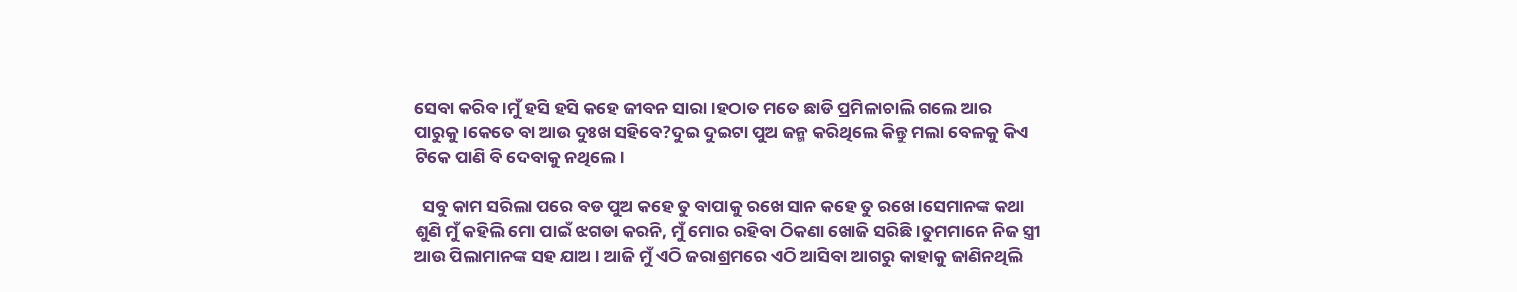ସେବା କରିବ।ମୁଁ ହସି ହସି କହେ ଜୀବନ ସାରା।ହଠାତ ମତେ ଛାଡି ପ୍ରମିଳାଚାଲି ଗଲେ ଆର ପାରୁକୁ।କେତେ ବା ଆଉ ଦୁଃଖ ସହିବେ?ଦୁଇ ଦୁଇଟା ପୁଅ ଜନ୍ମ କରିଥିଲେ କିନ୍ତୁ ମଲା ବେଳକୁ କିଏ ଟିକେ ପାଣି ବି ଦେବାକୁ ନଥିଲେ।

  ସବୁ କାମ ସରିଲା ପରେ ବଡ ପୁଅ କହେ ତୁ ବାପାକୁ ରଖେ ସାନ କହେ ତୁ ରଖେ।ସେମାନଙ୍କ କଥା ଶୁଣି ମୁଁ କହିଲି ମୋ ପାଇଁ ଝଗଡା କରନି, ମୁଁ ମୋର ରହିବା ଠିକଣା ଖୋଜି ସରିଛି।ତୁମମାନେ ନିଜ ସ୍ତ୍ରୀ ଆଉ ପିଲାମାନଙ୍କ ସହ ଯାଅ । ଆଜି ମୁଁ ଏଠି ଜରାଶ୍ରମରେ ଏଠି ଆସିବା ଆଗରୁ କାହାକୁ ଜାଣିନଥିଲି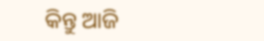କିନ୍ତୁ ଆଜି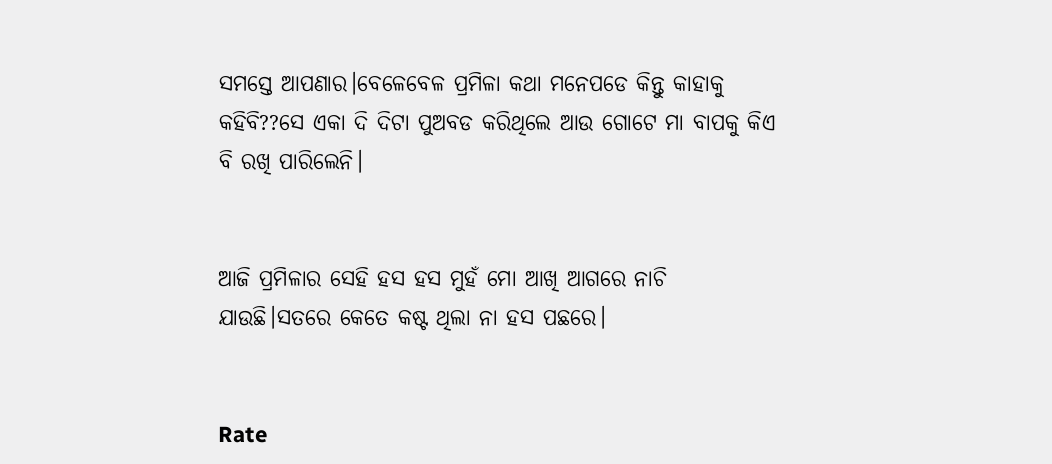ସମସ୍ତେ ଆପଣାର।ବେଳେବେଳ ପ୍ରମିଳା କଥା ମନେପଡେ କିନ୍ତୁ କାହାକୁ କହିବି??ସେ ଏକା ଦି ଦିଟା ପୁଅବଡ କରିଥିଲେ ଆଉ ଗୋଟେ ମା ବାପକୁ କିଏ ବି ରଖି ପାରିଲେନି।


ଆଜି ପ୍ରମିଳାର ସେହି ହସ ହସ ମୁହଁ ମୋ ଆଖି ଆଗରେ ନାଚି ଯାଉଛି।ସତରେ କେତେ କଷ୍ଟ ଥିଲା ନା ହସ ପଛରେ।


Rate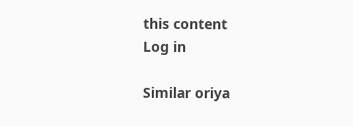this content
Log in

Similar oriya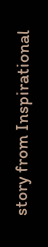story from Inspirational